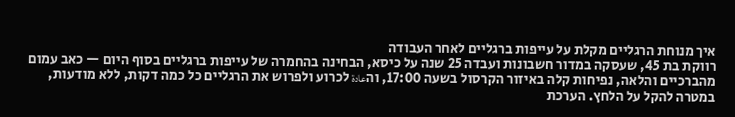איך מנוחת הרגליים מקלת על עייפות ברגליים לאחר העבודה
רווקת בת 45, שעסקה במדור חשבונות ועבדה 25 שנה על כיסא, הבחינה בהחמרה של עייפות ברגליים בסוף היום — כאב עמום מהברכיים והלאה, נפיחות קלה באיזור הקרסול בשעה 17:00, והعادة לכרוע ולפרוש את הרגליים כל כמה דקות, ללא מודעות, במטרה להקל על הלחץ. הערכת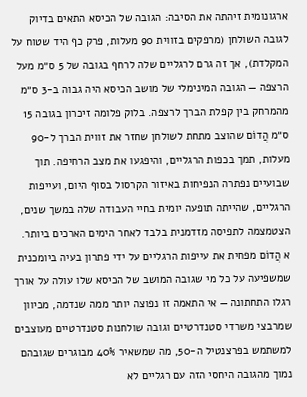ארגונומית זיהתה את הסיבה: הגובה של הכיסא התאים בדיוק לגובה השולחן (מרפקים בזווית 90 מעלות, פרק כף היד שטוח על המקלדת), אך זה גרם לרגליים שלה לרחף בגובה של 5 ס״מ מעל הרצפה — הגובה המינימלי של מושב הכיסא היה גבוה ב-3 ס״מ מהמרחק בין קפלת הברך לרצפה. בלוק פלומה זיכרון בגובה 15 ס״מ הֲדוֹם שהוצב מתחת לשולחן שחזר את זווית הברך ל-90 מעלות, תמך בכפות הרגליים, והיפגעו את מצב הרחיפה. תוך שבועיים נפתרה הנפיחות באיזור הקרסול בסוף היום, ועייפות הרגליים, שהייתה תופעה יומית בחיי העבודה שלה במשך שנים, הצטמצמה לתפיסה מזדמנית בלבד לאחר הימים הארכים ביותר.
א הֲדוֹם מפחית את עייפות הרגליים על ידי פתרון בעיה ביומכנית שמשפיעה על כל מי שגובה המושב של הכיסא שלו עולה על אורך רגלו התחתונה — אי התאמה זו נפוצה יותר ממה שנדמה, מכיוון שמרבצי משרדי סטנדרטיים וגובה שולחנות סטנדרטיים מעוצבים למשתמש בפרצנטיל ה-50, מה שמשאיר 40% מבוגרים שגובהם נמוך מהגובה היחסי הזה עם רגליים לא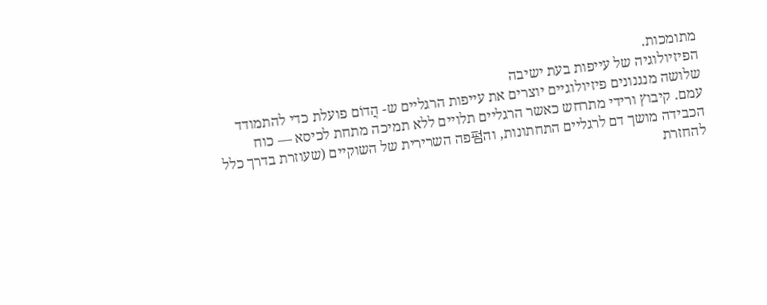מתומכות.
הפיזיולוגיה של עייפות בעת ישיבה
שלושה מנגנונים פיזיולוגיים יוצרים את עייפות הרגליים ש- הֲדוֹם פועלת כדי להתמודד עמם. קיבוץ ורידי מתרחש כאשר הרגליים תלויים ללא תמיכה מתחת לכיסא — כוח הכבידה מושך דם לרגליים התחתונות, וה펌פה השרירית של השוקיים (שעוזרת בדרך כלל להחזרת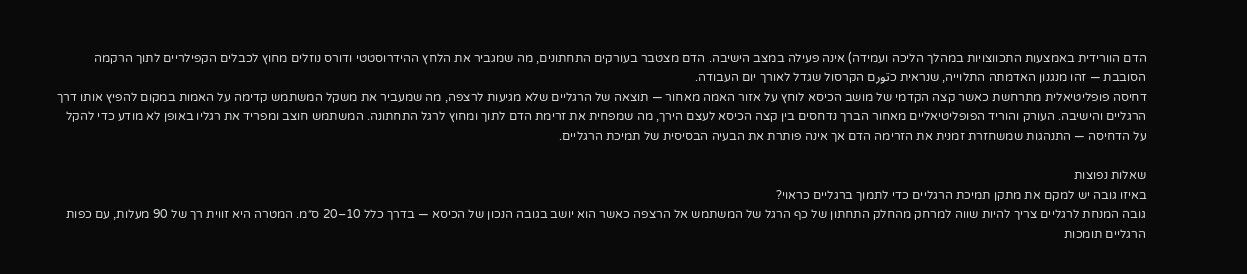הדם הוורידית באמצעות התכווצויות במהלך הליכה ועמידה) אינה פעילה במצב הישיבה. הדם מצטבר בעורקים התחתונים, מה שמגביר את הלחץ ההידרוסטטי ודורס נוזלים מחוץ לכבלים הקפילריים לתוך הרקמה הסובבת — זהו מנגנון האדמתה התלוייה, שנראית כتورם הקרסול שגדל לאורך יום העבודה.
דחיסה פופליטיאלית מתרחשת כאשר קצה הקדמי של מושב הכיסא לוחץ על אזור האמה מאחור — תוצאה של הרגליים שלא מגיעות לרצפה, מה שמעביר את משקל המשתמש קדימה על האמות במקום להפיץ אותו דרך הרגליים והישיבה. העורק והוריד הפופליטיאליים מאחור הברך נדחסים בין קצה הכיסא לעצם הירך, מה שמפחית את זרימת הדם לתוך ומחוץ לרגל התחתונה. המשתמש חוצב ומפריד את רגליו באופן לא מודע כדי להקל על הדחיסה — התנהגות שמשחזרת זמנית את הזרימה הדם אך אינה פותרת את הבעיה הבסיסית של תמיכת הרגליים.

שאלות נפוצות
באיזו גובה יש למקם את מתקן תמיכת הרגליים כדי לתמוך ברגליים כראוי?
גובה המנחת לרגליים צריך להיות שווה למרחק מהחלק התחתון של כף הרגל של המשתמש אל הרצפה כאשר הוא יושב בגובה הנכון של הכיסא — בדרך כלל 10–20 ס״מ. המטרה היא זווית רך של 90 מעלות, עם כפות הרגליים תומכות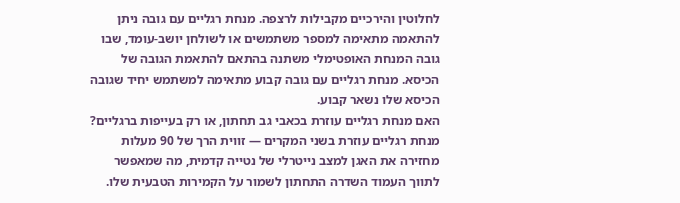לחלוטין והירכיים מקבילות לרצפה. מנחת רגליים עם גובה ניתן להתאמה מתאימה למספר משתמשים או לשולחן יושב-עומד, שבו גובה המנחת האופטימלי משתנה בהתאם להתאמת הגובה של הכיסא. מנחת רגליים עם גובה קבוע מתאימה למשתמש יחיד שגובה הכיסא שלו נשאר קבוע.
האם מנחת רגליים עוזרת בכאבי גב תחתון, או רק בעייפות ברגליים?
מנחת רגליים עוזרת בשני המקרים — זווית הרך של 90 מעלות מחזירה את האגן למצב נייטרלי של נטייה קדמית, מה שמאפשר לתווך העמוד השדרה התחתון לשמור על הקמירות הטבעית שלו.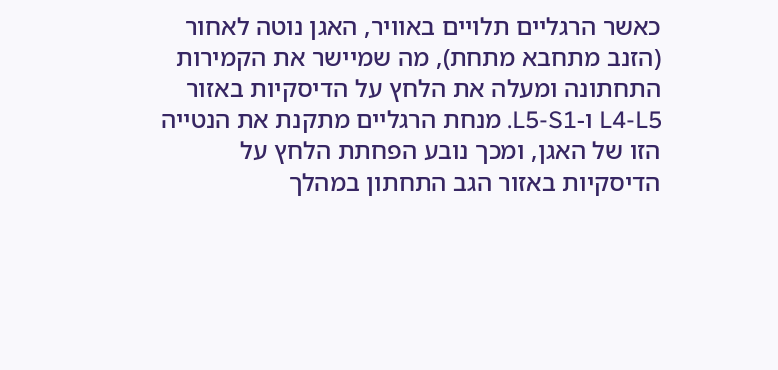כאשר הרגליים תלויים באוויר, האגן נוטה לאחור (הזנב מתחבא מתחת), מה שמיישר את הקמירות התחתונה ומעלה את הלחץ על הדיסקיות באזור L4-L5 ו-L5-S1. מנחת הרגליים מתקנת את הנטייה הזו של האגן, ומכך נובע הפחתת הלחץ על הדיסקיות באזור הגב התחתון במהלך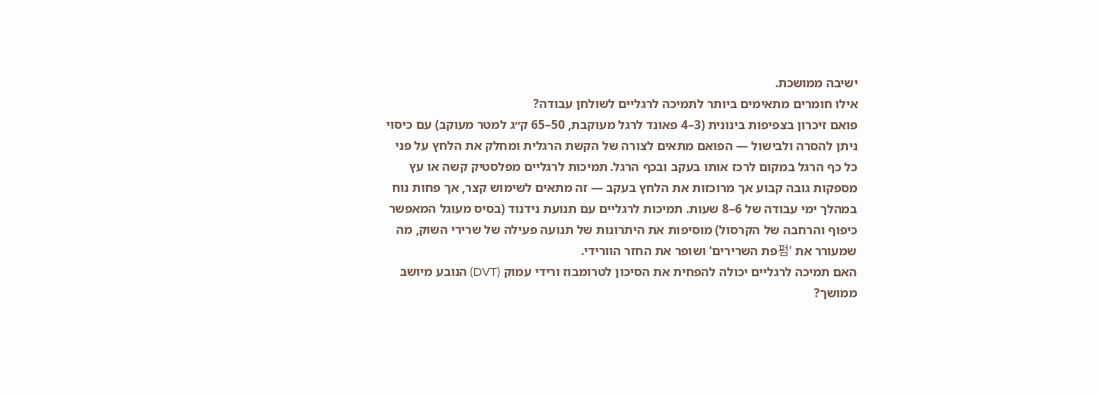ישיבה ממושכת.
אילו חומרים מתאימים ביותר לתמיכה לרגליים לשולחן עבודה?
פואם זיכרון בצפיפות בינונית (3–4 פאונד לרגל מעוקבת, 50–65 ק״ג למטר מעוקב) עם כיסוי ניתן להסרה ולבישול — הפואם מתאים לצורה של הקשת הרגלית ומחלק את הלחץ על פני כל כף הרגל במקום לרכז אותו בעקב ובכף הרגל. תמיכות לרגליים מפלסטיק קשה או עץ מספקות גובה קבוע אך מרוכזות את הלחץ בעקב — זה מתאים לשימוש קצר, אך פחות נוח במהלך ימי עבודה של 6–8 שעות. תמיכות לרגליים עם תנועת נידנוד (בסיס מעוגל המאפשר כיפוף והרחבה של הקרסול) מוסיפות את היתרונות של תנועה פעילה של שרירי השוק, מה שמעורר את '펌פת השרירים' ושופר את החזר הוורידי.
האם תמיכה לרגליים יכולה להפחית את הסיכון לטרומבוז ורידי עמוק (DVT) הנובע מיושב ממושך?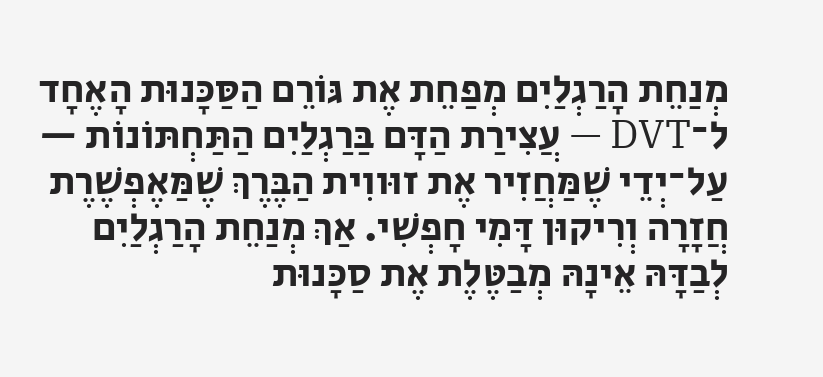מְנַחֵת הָרַגְלַיִם מְפַחֵת אֶת גּוֹרֵם הַסַּכָּנוּת הָאֶחָד ל־DVT — עֲצִירַת הַדָּם בַּרַגְלַיִם הַתַּחְתּוֹנוֹת — עַל־יְדֵי שֶׁמַּחֲזִיר אֶת זוּווִית הַבֶּרֶךְ שֶׁמַּאֶפְשֶׁרֶת חֲזָרָה וְרִיקוּן דָּמִי חָפְשִׁי. אַךְ מְנַחֵת הָרַגְלַיִם לְבַדָּהּ אֵינָהּ מְבַטֶּלֶת אֶת סַכָּנוּת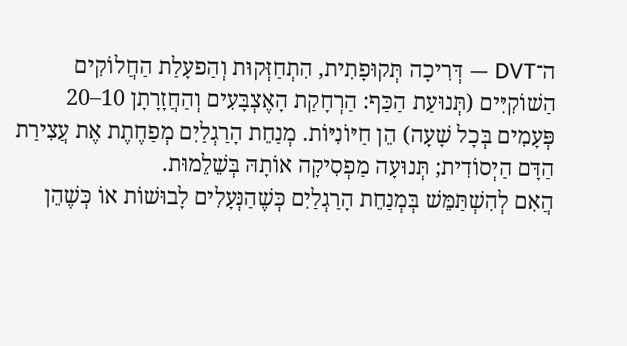ה־DVT — דְּרִיכָה תְּקוּפָתִית, הִתְחַזְּקוּת וְהַפעָלַת הַחֲלוֹקִים הַשׁוֹקִיִּים (תְּנוּעַת הַכַּף: הַרְחָקַת הָאֶצְבָּעִים וְהַחֲזָרָתָן 10–20 פְּעָמִים בְּכָל שָׁעָה) הֵן חַיּוֹנִיּוֹת. מְנַחֵת הָרַגְלַיִם מְפַחֶתֶת אֶת עֲצִירַת הַדָּם הַיְסוֹדִית; תְּנוּעָה מַפְסִיקָה אוֹתָהּ בְּשֵׁלֵמוּת.
הֲאִם לְהִשְׁתַּמֵּשׁ בְּמְנַחֵת הָרַגְלַיִם כְּשֶׁהַנְּעָלִים לָבוּשׁוֹת אוֹ כְּשֶׁהֵן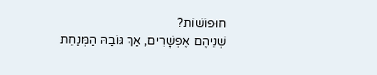חוּפוֹשׁוֹת?
שְׁנֵיהֶם אֶפְשָׁרִים, אַךְ גּוֹבַהּ הַמְּנַחֵת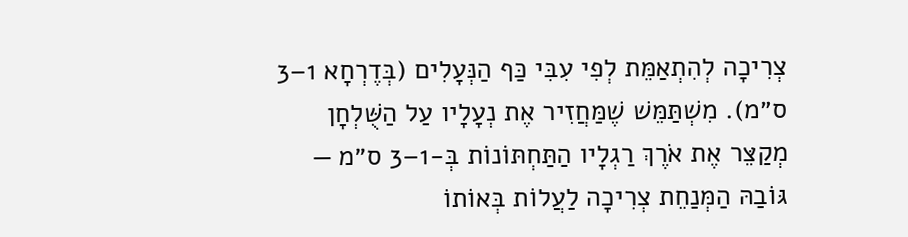צְרִיכָה לְהִתְאַמֵּת לְפִי עִבִּי כַּף הַנְּעָלִים (בְּדֶרְחָא 1–3 ס״מ). מִשְׁתַּמֵּשׁ שֶׁמַּחֲזִיר אֶת נְעָלָיו עַל הַשֻּׁלְחָן מְקַצֵּר אֶת אֹרֶךְ רַגְלָיו הַתַּחְתּוֹנוֹת בְּ-1–3 ס״מ — גּוֹבַהּ הַמְּנַחֵת צְרִיכָה לַעֲלוֹת בְּאוֹתוֹ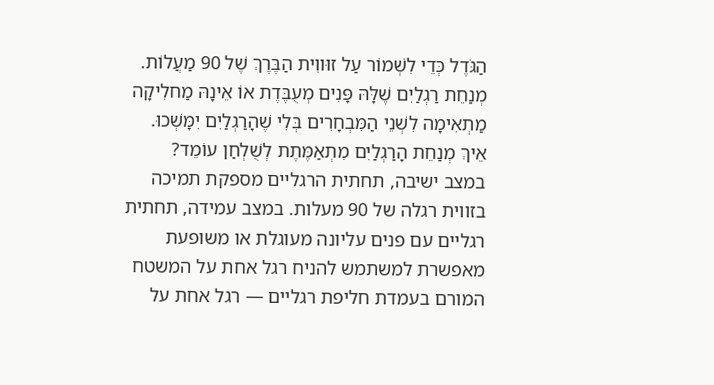הַגֹּדֶל כְּדֵי לִשְׁמוֹר עַל זוּווִית הַבֶּרֶךְ שֶׁל 90 מַעֲלוֹת. מְנַחֵת רַגְלַיִם שֶׁלָּהּ פָּנִים מְעֻבֶּדֶת אוֹ אֵינָהּ מַחלִיקָה מַתְאִימָה לִשְׁנֵי הַמִּבְחָרִים בְּלִי שֶׁהָרַגְלַיִם יִמָּשְׁכוּ.
אֵיךְ מְנַחֵת הָרַגְלַיִם מִתְאַמֶּתֶת לְשֻׁלְחַן עוֹמֵד?
במצב ישיבה, תחתית הרגליים מספקת תמיכה בזווית רגלה של 90 מעלות. במצב עמידה, תחתית רגליים עם פנים עליונה מעוגלת או משופעת מאפשרת למשתמש להניח רגל אחת על המשטח המורם בעמדת חליפת רגליים — רגל אחת על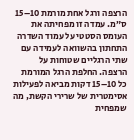הרצפה ורגל אחת מורמת 10–15 ס״מ. עמדה זו מפחיתה את העומס הסטטי על עמוד השדרה התחתון בהשוואה לעמידה עם שתי הרגליים שטוחות על הרצפה. החלפת הרגל המורמת כל 10–15 דקות מביאה לפעילות אסימטרית של שרירי הקשת, מה שמפחית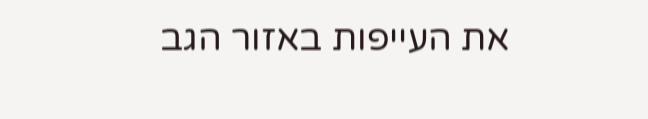את העייפות באזור הגב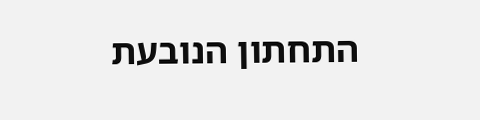התחתון הנובעת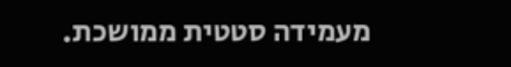מעמידה סטטית ממושכת.